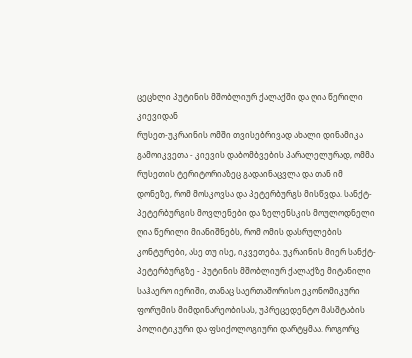ცეცხლი პუტინის მშობლიურ ქალაქში და ღია წერილი კიევიდან
რუსეთ-უკრაინის ომში თვისებრივად ახალი დინამიკა გამოიკვეთა - კიევის დაბომბვების პარალელურად, ომმა რუსეთის ტერიტორიაზეც გადაინაცვლა და თან იმ დონეზე, რომ მოსკოვსა და პეტერბურგს მისწვდა. სანქტ-პეტერბურგის მოვლენები და ზელენსკის მოულოდნელი ღია წერილი მიანიშნებს, რომ ომის დასრულების კონტურები, ასე თუ ისე, იკვეთება. უკრაინის მიერ სანქტ-პეტერბურგზე - პუტინის მშობლიურ ქალაქზე მიტანილი საჰაერო იერიში, თანაც საერთაშორისო ეკონომიკური ფორუმის მიმდინარეობისას, უპრეცედენტო მასშტაბის პოლიტიკური და ფსიქოლოგიური დარტყმაა. როგორც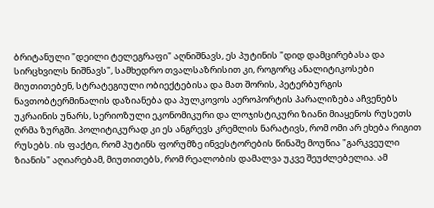ბრიტანული "დეილი ტელეგრაფი" აღნიშნავს, ეს პუტინის "დიდ დამცირებასა და სირცხვილს ნიშნავს", სამხედრო თვალსაზრისით კი, როგორც ანალიტიკოსები მიუთითებენ, სტრატეგიული ობიექტებისა და მათ შორის, პეტერბურგის ნავთობტერმინალის დაზიანება და პულკოვოს აეროპორტის პარალიზება აჩვენებს უკრაინის უნარს, სერიოზული ეკონომიკური და ლოჯისტიკური ზიანი მიაყენოს რუსეთს ღრმა ზურგში. პოლიტიკურად კი ეს ანგრევს კრემლის ნარატივს, რომ ომი არ ეხება რიგით რუსებს. ის ფაქტი, რომ პუტინს ფორუმზე ინვესტორების წინაშე მოუწია "გარკვეული ზიანის" აღიარებამ, მიუთითებს, რომ რეალობის დამალვა უკვე შეუძლებელია. ამ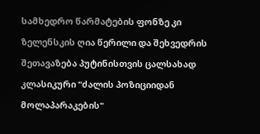სამხედრო წარმატების ფონზე კი ზელენსკის ღია წერილი და შეხვედრის შეთავაზება პუტინისთვის ცალსახად კლასიკური "ძალის პოზიციიდან მოლაპარაკების"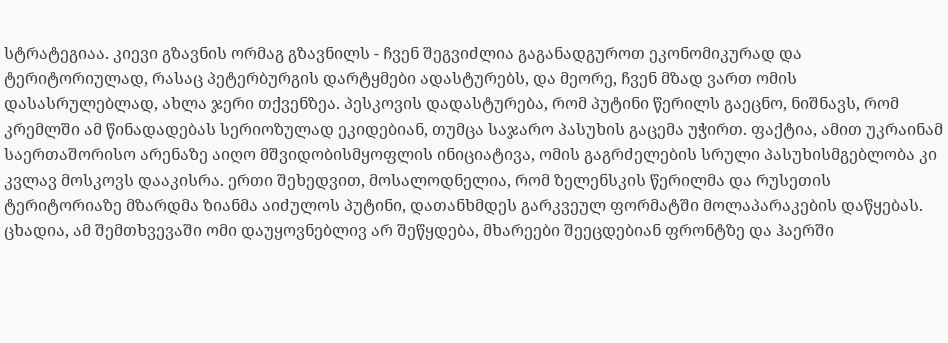სტრატეგიაა. კიევი გზავნის ორმაგ გზავნილს - ჩვენ შეგვიძლია გაგანადგუროთ ეკონომიკურად და ტერიტორიულად, რასაც პეტერბურგის დარტყმები ადასტურებს, და მეორე, ჩვენ მზად ვართ ომის დასასრულებლად, ახლა ჯერი თქვენზეა. პესკოვის დადასტურება, რომ პუტინი წერილს გაეცნო, ნიშნავს, რომ კრემლში ამ წინადადებას სერიოზულად ეკიდებიან, თუმცა საჯარო პასუხის გაცემა უჭირთ. ფაქტია, ამით უკრაინამ საერთაშორისო არენაზე აიღო მშვიდობისმყოფლის ინიციატივა, ომის გაგრძელების სრული პასუხისმგებლობა კი კვლავ მოსკოვს დააკისრა. ერთი შეხედვით, მოსალოდნელია, რომ ზელენსკის წერილმა და რუსეთის ტერიტორიაზე მზარდმა ზიანმა აიძულოს პუტინი, დათანხმდეს გარკვეულ ფორმატში მოლაპარაკების დაწყებას. ცხადია, ამ შემთხვევაში ომი დაუყოვნებლივ არ შეწყდება, მხარეები შეეცდებიან ფრონტზე და ჰაერში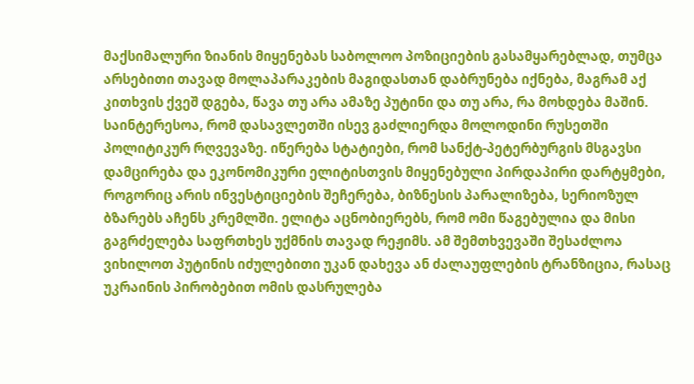მაქსიმალური ზიანის მიყენებას საბოლოო პოზიციების გასამყარებლად, თუმცა არსებითი თავად მოლაპარაკების მაგიდასთან დაბრუნება იქნება, მაგრამ აქ კითხვის ქვეშ დგება, წავა თუ არა ამაზე პუტინი და თუ არა, რა მოხდება მაშინ. საინტერესოა, რომ დასავლეთში ისევ გაძლიერდა მოლოდინი რუსეთში პოლიტიკურ რღვევაზე. იწერება სტატიები, რომ სანქტ-პეტერბურგის მსგავსი დამცირება და ეკონომიკური ელიტისთვის მიყენებული პირდაპირი დარტყმები, როგორიც არის ინვესტიციების შეჩერება, ბიზნესის პარალიზება, სერიოზულ ბზარებს აჩენს კრემლში. ელიტა აცნობიერებს, რომ ომი წაგებულია და მისი გაგრძელება საფრთხეს უქმნის თავად რეჟიმს. ამ შემთხვევაში შესაძლოა ვიხილოთ პუტინის იძულებითი უკან დახევა ან ძალაუფლების ტრანზიცია, რასაც უკრაინის პირობებით ომის დასრულება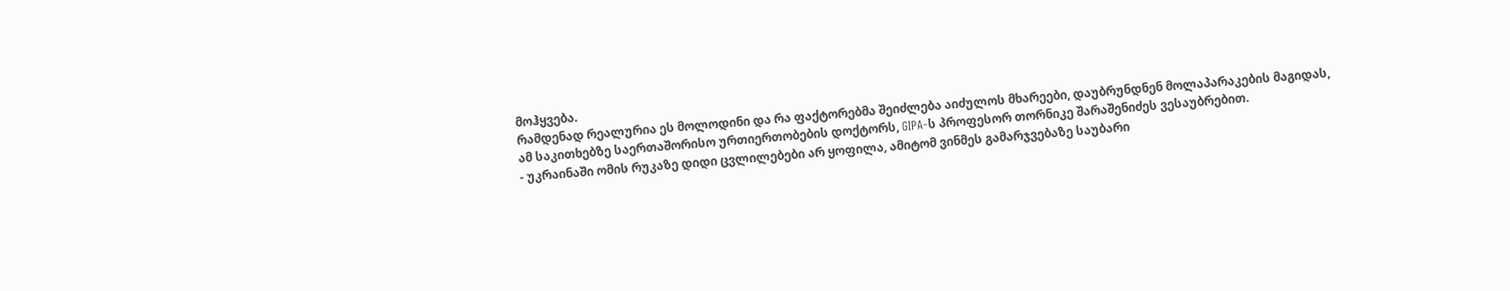მოჰყვება.
რამდენად რეალურია ეს მოლოდინი და რა ფაქტორებმა შეიძლება აიძულოს მხარეები, დაუბრუნდნენ მოლაპარაკების მაგიდას, ამ საკითხებზე საერთაშორისო ურთიერთობების დოქტორს, GIPA-ს პროფესორ თორნიკე შარაშენიძეს ვესაუბრებით.
- უკრაინაში ომის რუკაზე დიდი ცვლილებები არ ყოფილა, ამიტომ ვინმეს გამარჯვებაზე საუბარი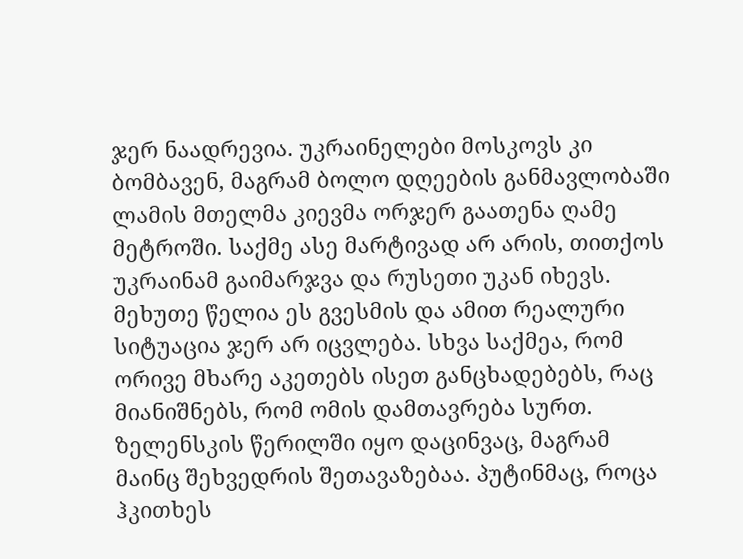ჯერ ნაადრევია. უკრაინელები მოსკოვს კი ბომბავენ, მაგრამ ბოლო დღეების განმავლობაში ლამის მთელმა კიევმა ორჯერ გაათენა ღამე მეტროში. საქმე ასე მარტივად არ არის, თითქოს უკრაინამ გაიმარჯვა და რუსეთი უკან იხევს. მეხუთე წელია ეს გვესმის და ამით რეალური სიტუაცია ჯერ არ იცვლება. სხვა საქმეა, რომ ორივე მხარე აკეთებს ისეთ განცხადებებს, რაც მიანიშნებს, რომ ომის დამთავრება სურთ. ზელენსკის წერილში იყო დაცინვაც, მაგრამ მაინც შეხვედრის შეთავაზებაა. პუტინმაც, როცა ჰკითხეს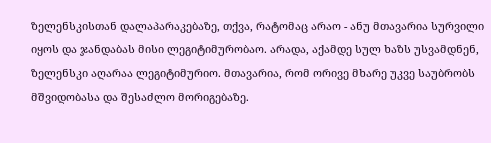ზელენსკისთან დალაპარაკებაზე, თქვა, რატომაც არაო - ანუ მთავარია სურვილი იყოს და ჯანდაბას მისი ლეგიტიმურობაო. არადა, აქამდე სულ ხაზს უსვამდნენ, ზელენსკი აღარაა ლეგიტიმურიო. მთავარია, რომ ორივე მხარე უკვე საუბრობს მშვიდობასა და შესაძლო მორიგებაზე.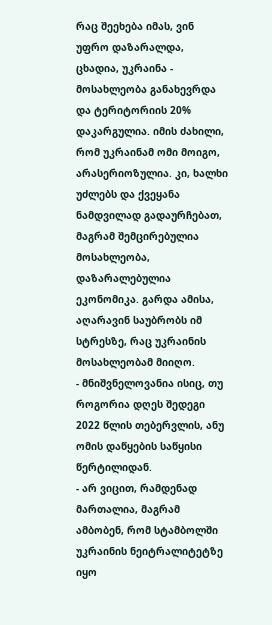რაც შეეხება იმას, ვინ უფრო დაზარალდა, ცხადია, უკრაინა - მოსახლეობა განახევრდა და ტერიტორიის 20% დაკარგულია. იმის ძახილი, რომ უკრაინამ ომი მოიგო, არასერიოზულია. კი, ხალხი უძლებს და ქვეყანა ნამდვილად გადაურჩებათ, მაგრამ შემცირებულია მოსახლეობა, დაზარალებულია ეკონომიკა. გარდა ამისა, აღარავინ საუბრობს იმ სტრესზე, რაც უკრაინის მოსახლეობამ მიიღო.
- მნიშვნელოვანია ისიც, თუ როგორია დღეს შედეგი 2022 წლის თებერვლის, ანუ ომის დაწყების საწყისი წერტილიდან.
- არ ვიცით, რამდენად მართალია, მაგრამ ამბობენ, რომ სტამბოლში უკრაინის ნეიტრალიტეტზე იყო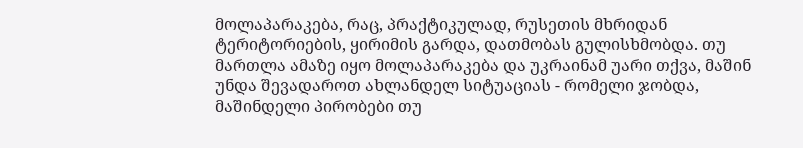მოლაპარაკება, რაც, პრაქტიკულად, რუსეთის მხრიდან ტერიტორიების, ყირიმის გარდა, დათმობას გულისხმობდა. თუ მართლა ამაზე იყო მოლაპარაკება და უკრაინამ უარი თქვა, მაშინ უნდა შევადაროთ ახლანდელ სიტუაციას - რომელი ჯობდა, მაშინდელი პირობები თუ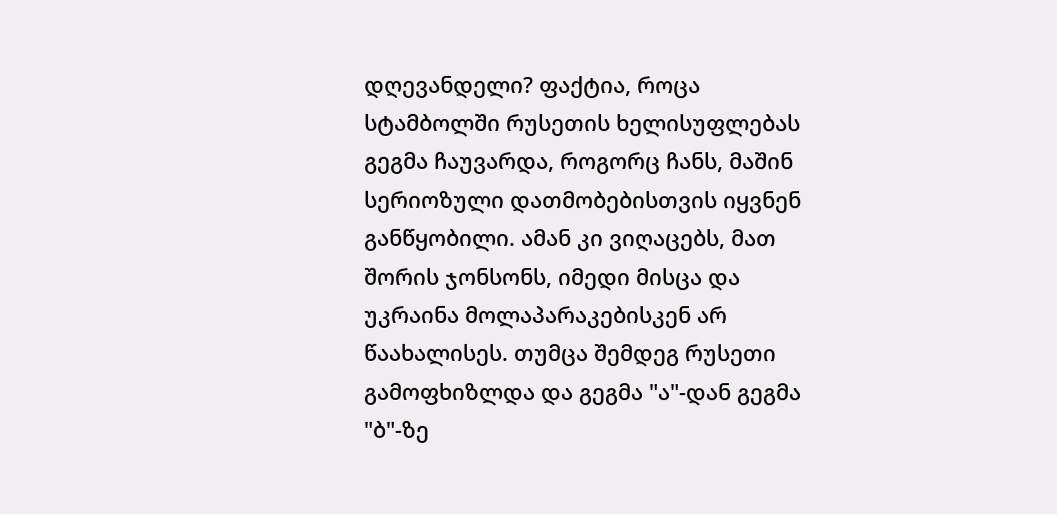დღევანდელი? ფაქტია, როცა სტამბოლში რუსეთის ხელისუფლებას გეგმა ჩაუვარდა, როგორც ჩანს, მაშინ სერიოზული დათმობებისთვის იყვნენ განწყობილი. ამან კი ვიღაცებს, მათ შორის ჯონსონს, იმედი მისცა და უკრაინა მოლაპარაკებისკენ არ წაახალისეს. თუმცა შემდეგ რუსეთი გამოფხიზლდა და გეგმა "ა"-დან გეგმა "ბ"-ზე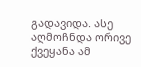გადავიდა. ასე აღმოჩნდა ორივე ქვეყანა ამ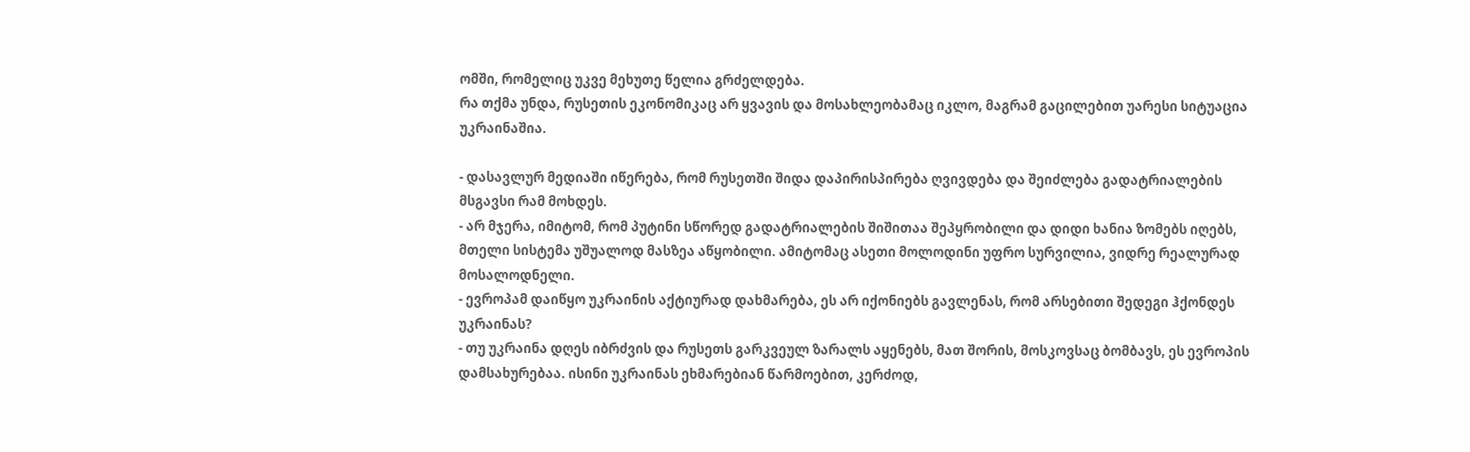ომში, რომელიც უკვე მეხუთე წელია გრძელდება.
რა თქმა უნდა, რუსეთის ეკონომიკაც არ ყვავის და მოსახლეობამაც იკლო, მაგრამ გაცილებით უარესი სიტუაცია უკრაინაშია.

- დასავლურ მედიაში იწერება, რომ რუსეთში შიდა დაპირისპირება ღვივდება და შეიძლება გადატრიალების მსგავსი რამ მოხდეს.
- არ მჯერა, იმიტომ, რომ პუტინი სწორედ გადატრიალების შიშითაა შეპყრობილი და დიდი ხანია ზომებს იღებს, მთელი სისტემა უშუალოდ მასზეა აწყობილი. ამიტომაც ასეთი მოლოდინი უფრო სურვილია, ვიდრე რეალურად მოსალოდნელი.
- ევროპამ დაიწყო უკრაინის აქტიურად დახმარება, ეს არ იქონიებს გავლენას, რომ არსებითი შედეგი ჰქონდეს უკრაინას?
- თუ უკრაინა დღეს იბრძვის და რუსეთს გარკვეულ ზარალს აყენებს, მათ შორის, მოსკოვსაც ბომბავს, ეს ევროპის დამსახურებაა. ისინი უკრაინას ეხმარებიან წარმოებით, კერძოდ,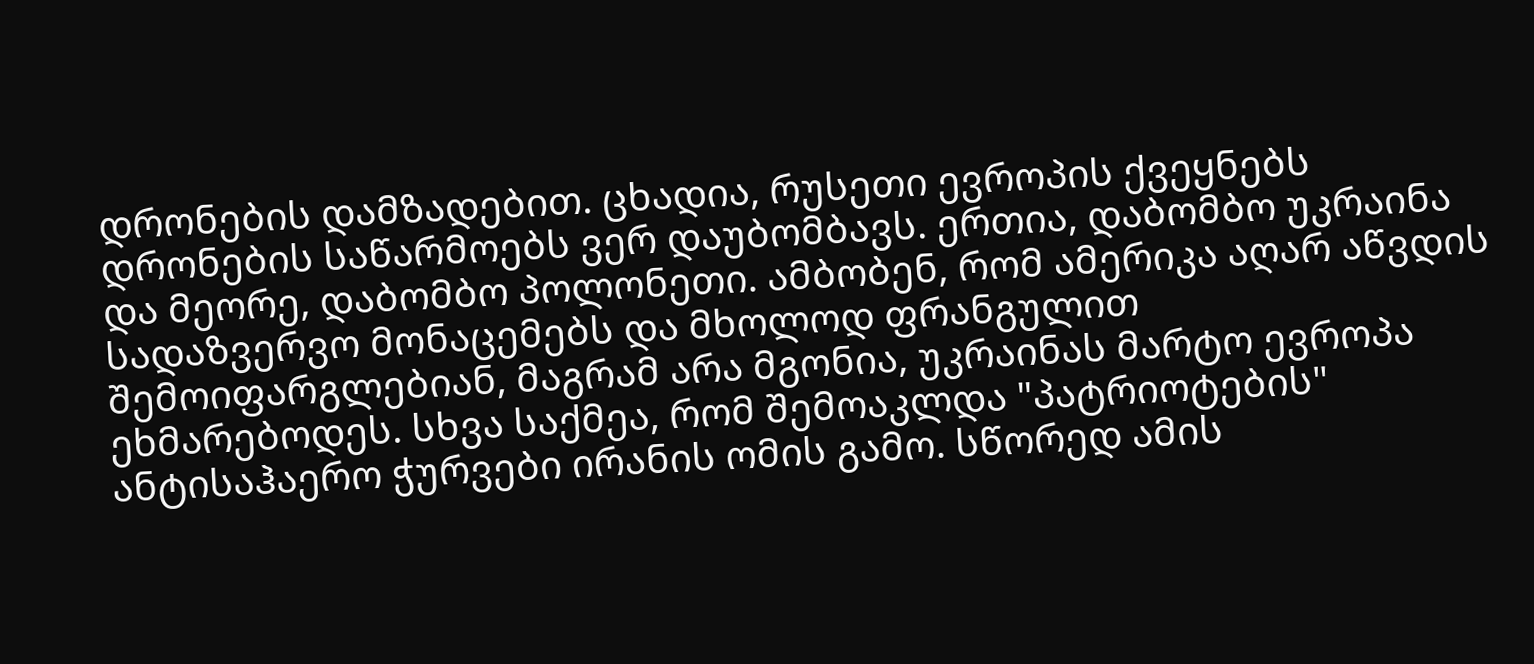დრონების დამზადებით. ცხადია, რუსეთი ევროპის ქვეყნებს დრონების საწარმოებს ვერ დაუბომბავს. ერთია, დაბომბო უკრაინა და მეორე, დაბომბო პოლონეთი. ამბობენ, რომ ამერიკა აღარ აწვდის სადაზვერვო მონაცემებს და მხოლოდ ფრანგულით შემოიფარგლებიან, მაგრამ არა მგონია, უკრაინას მარტო ევროპა ეხმარებოდეს. სხვა საქმეა, რომ შემოაკლდა "პატრიოტების" ანტისაჰაერო ჭურვები ირანის ომის გამო. სწორედ ამის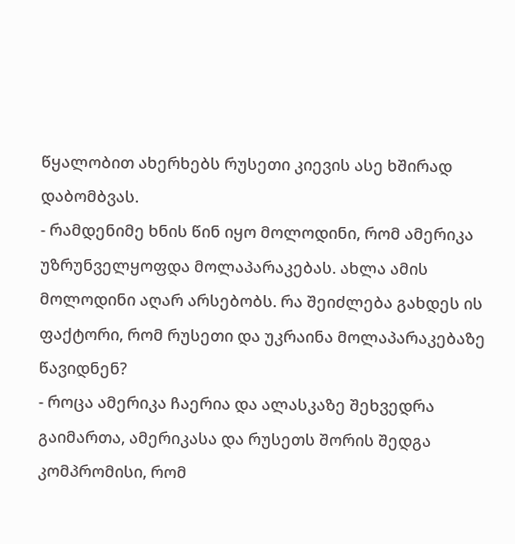წყალობით ახერხებს რუსეთი კიევის ასე ხშირად დაბომბვას.
- რამდენიმე ხნის წინ იყო მოლოდინი, რომ ამერიკა უზრუნველყოფდა მოლაპარაკებას. ახლა ამის მოლოდინი აღარ არსებობს. რა შეიძლება გახდეს ის ფაქტორი, რომ რუსეთი და უკრაინა მოლაპარაკებაზე წავიდნენ?
- როცა ამერიკა ჩაერია და ალასკაზე შეხვედრა გაიმართა, ამერიკასა და რუსეთს შორის შედგა კომპრომისი, რომ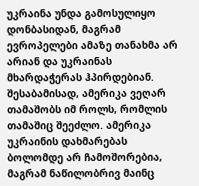უკრაინა უნდა გამოსულიყო დონბასიდან, მაგრამ ევროპელები ამაზე თანახმა არ არიან და უკრაინას მხარდაჭერას ჰპირდებიან. შესაბამისად, ამერიკა ვეღარ თამაშობს იმ როლს, რომლის თამაშიც შეეძლო. ამერიკა უკრაინის დახმარებას ბოლომდე არ ჩამოშორებია, მაგრამ ნაწილობრივ მაინც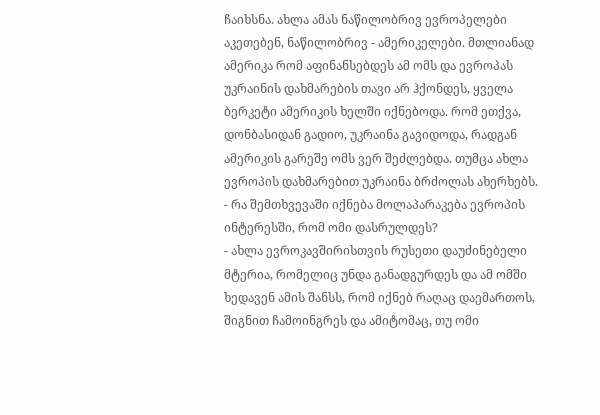ჩაიხსნა. ახლა ამას ნაწილობრივ ევროპელები აკეთებენ, ნაწილობრივ - ამერიკელები. მთლიანად ამერიკა რომ აფინანსებდეს ამ ომს და ევროპას უკრაინის დახმარების თავი არ ჰქონდეს, ყველა ბერკეტი ამერიკის ხელში იქნებოდა. რომ ეთქვა, დონბასიდან გადიო, უკრაინა გავიდოდა, რადგან ამერიკის გარეშე ომს ვერ შეძლებდა. თუმცა ახლა ევროპის დახმარებით უკრაინა ბრძოლას ახერხებს.
- რა შემთხვევაში იქნება მოლაპარაკება ევროპის ინტერესში, რომ ომი დასრულდეს?
- ახლა ევროკავშირისთვის რუსეთი დაუძინებელი მტერია, რომელიც უნდა განადგურდეს და ამ ომში ხედავენ ამის შანსს, რომ იქნებ რაღაც დაემართოს, შიგნით ჩამოინგრეს და ამიტომაც, თუ ომი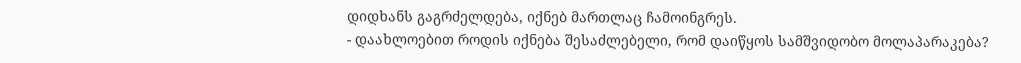დიდხანს გაგრძელდება, იქნებ მართლაც ჩამოინგრეს.
- დაახლოებით როდის იქნება შესაძლებელი, რომ დაიწყოს სამშვიდობო მოლაპარაკება?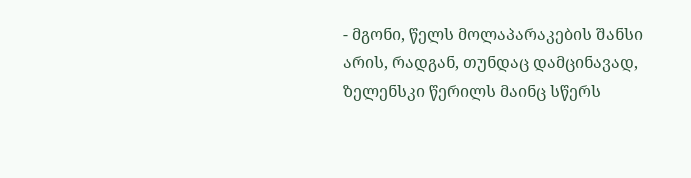- მგონი, წელს მოლაპარაკების შანსი არის, რადგან, თუნდაც დამცინავად, ზელენსკი წერილს მაინც სწერს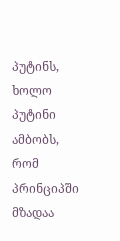პუტინს, ხოლო პუტინი ამბობს, რომ პრინციპში მზადაა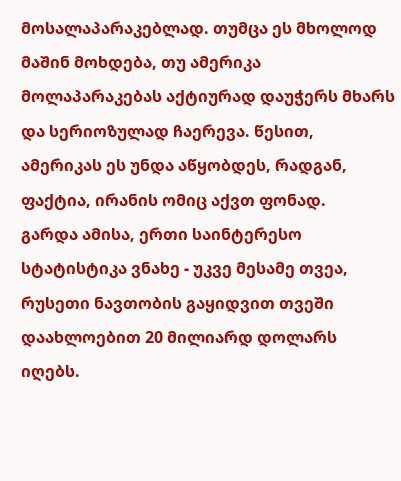მოსალაპარაკებლად. თუმცა ეს მხოლოდ მაშინ მოხდება, თუ ამერიკა მოლაპარაკებას აქტიურად დაუჭერს მხარს და სერიოზულად ჩაერევა. წესით, ამერიკას ეს უნდა აწყობდეს, რადგან, ფაქტია, ირანის ომიც აქვთ ფონად.
გარდა ამისა, ერთი საინტერესო სტატისტიკა ვნახე - უკვე მესამე თვეა, რუსეთი ნავთობის გაყიდვით თვეში დაახლოებით 20 მილიარდ დოლარს იღებს.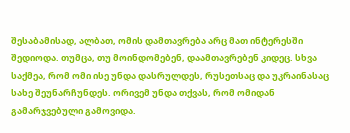შესაბამისად, ალბათ, ომის დამთავრება არც მათ ინტერესში შედიოდა. თუმცა, თუ მოინდომებენ, დაამთავრებენ კიდეც. სხვა საქმეა, რომ ომი ისე უნდა დასრულდეს, რუსეთსაც და უკრაინასაც სახე შეუნარჩუნდეს. ორივემ უნდა თქვას, რომ ომიდან გამარჯვებული გამოვიდა.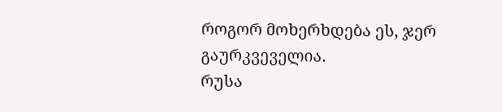როგორ მოხერხდება ეს, ჯერ გაურკვეველია.
რუსა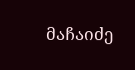მაჩაიძე